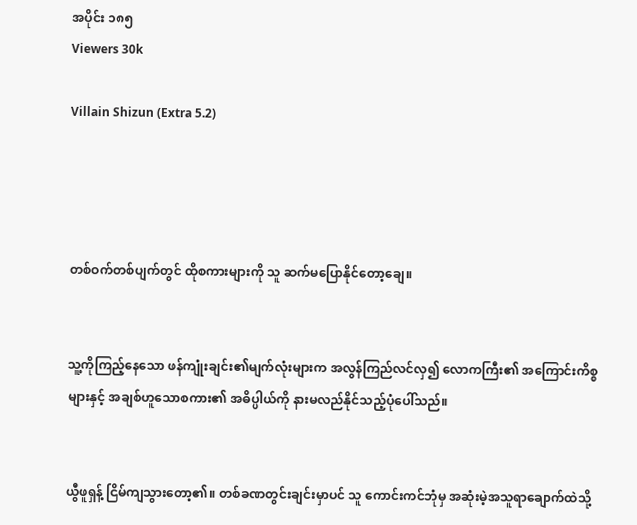အပိုင်း ၁၈၅
Viewers 30k

Villain Shizun (Extra 5.2)




တစ်ဝက်တစ်ပျက်တွင် ထိုစကားများကို သူ ဆက်မပြောနိုင်တော့ချေ။


သူ့ကိုကြည့်နေသော ဖန်ကျုံးချင်း၏မျက်လုံးများက အလွန်ကြည်လင်လှ၍ ‌လောကကြီး၏ အကြောင်းကိစ္စများနှင့် အချစ်ဟူသောစကား၏ အဓိပ္ပါယ်ကို နားမလည်နိုင်သည့်ပုံပေါ်သည်။


ယွီဖူရှန့် ငြိမ်ကျသွားတော့၏။ တစ်ခဏတွင်းချင်းမှာပင် သူ ကောင်းကင်ဘုံမှ အဆုံးမဲ့အသူရာချောက်ထဲသို့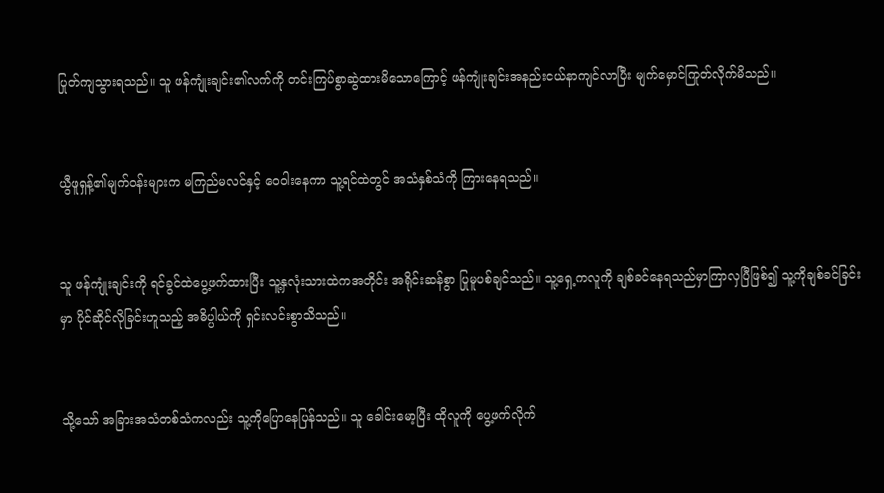ပြုတ်ကျသွားရသည်။ သူ ဖန်ကျုံးချင်း၏လက်ကို တင်းကြပ်စွာဆွဲထားမိသောကြောင့် ဖန်ကျုံးချင်းအနည်းငယ်နာကျင်လာပြီး မျက်မှောင်ကြုတ်လိုက်မိသည်။


ယွီဖူရှန့်၏မျက်ဝန်းများက မကြည်မလင်နှင့် ဝေဝါးနေကာ သူ့ရင်ထဲတွင် အသံနှစ်သံကို ကြားနေရသည်။


သူ ဖန်ကျုံးချင်းကို ရင်ခွင်ထဲပွေ့ဖက်ထားပြီး သူ့နှလုံးသားထဲကအတိုင်း အရိုင်းဆန်စွာ ပြုမူပစ်ချင်သည်။ သူ့ရှေ့ကလူကို ချစ်ခင်နေရသည်မှာကြာလှပြီဖြစ်၍ သူ့ကိုချစ်ခင်ခြင်းမှာ ပိုင်ဆိုင်လိုခြင်းဟူသည့် အဓိပ္ပါယ်ကို ရှင်းလင်းစွာသိသည်။


သို့သော် အခြားအသံတစ်သံကလည်း သူ့ကိုပြောနေပြန်သည်။ သူ ခေါင်းမော့ပြီး ထိုလူကို ပွေ့ဖက်လိုက်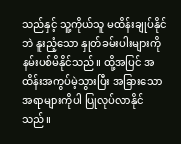သည်နှင့် သူ့ကိုယ်သူ မထိန်းချုပ်နိုင်ဘဲ နူးညံ့သော နှုတ်ခမ်းပါးများကို နမ်းပစ်မိနိုင်သည်။ ထို့အပြင် အထိန်းအကွပ်မဲ့သွားပြီး အခြားသောအရာများကိုပါ ပြုလုပ်လာနိုင်သည်။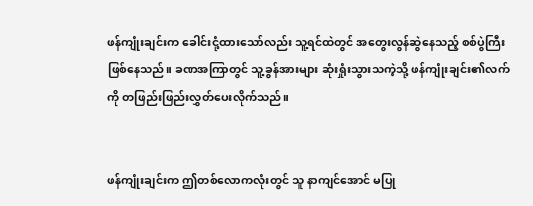ဖန်ကျုံးချင်းက ခေါင်းငုံ့ထားသော်လည်း သူ့ရင်ထဲတွင် အတွေးလွန်ဆွဲနေသည့် စစ်ပွဲကြီးဖြစ်နေသည်။ ခဏအကြာတွင် သူ့ခွန်အားများ ဆုံးရှုံးသွားသကဲ့သို့ ဖန်ကျုံးချင်း၏လက်ကို တဖြည်းဖြည်းလွှတ်ပေးလိုက်သည်။


ဖန်ကျုံးချင်းက ဤတစ်လောကလုံးတွင် သူ နာကျင်အောင် မပြု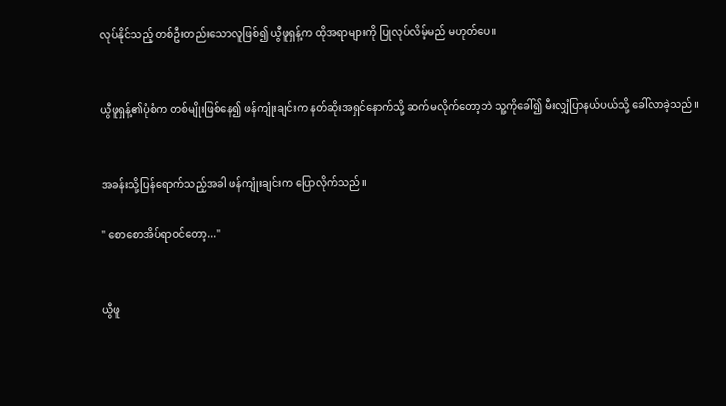လုပ်နိုင်သည့် တစ်ဦးတည်းသောလူဖြစ်၍ ယွီဖူရှန့်က ထိုအရာများကို ပြုလုပ်လိမ့်မည် မဟုတ်ပေ။


ယွီဖူရှန့်၏ပုံစံက တစ်မျိုးဖြစ်နေ၍ ဖန်ကျုံးချင်းက နတ်ဆိုးအရှင်နောက်သို့ ဆက်မလိုက်တော့ဘဲ သူ့ကိုခေါ်၍ မီးလျှံပြာနယ်ပယ်သို့ ခေါ်လာခဲ့သည်။


အခန်းသို့ပြန်ရောက်သည့်အခါ ဖန်ကျုံးချင်းက ပြောလိုက်သည်။

" စောစောအိပ်ရာဝင်တော့..."


ယွီဖူ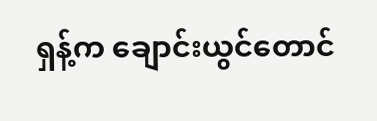ရှန့်က ချောင်းယွင်တောင်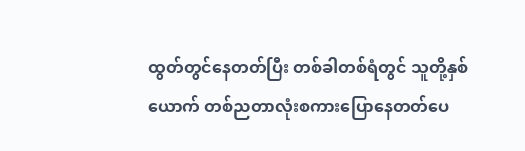ထွတ်တွင်နေတတ်ပြီး တစ်ခါတစ်ရံတွင် သူတို့နှစ်ယောက် တစ်ညတာလုံးစကားပြောနေတတ်ပေ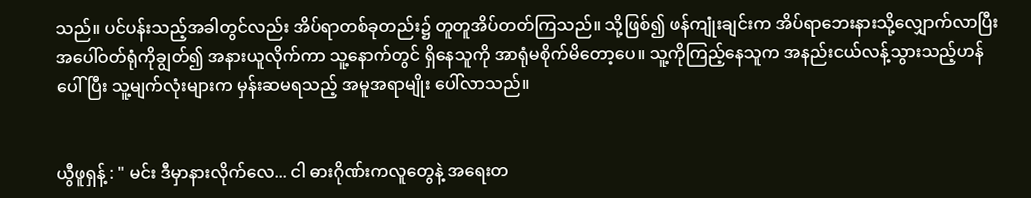သည်။ ပင်ပန်းသည့်အခါတွင်လည်း အိပ်ရာတစ်ခုတည်း၌ တူတူအိပ်တတ်ကြသည်။ သို့ဖြစ်၍ ဖန်ကျုံးချင်းက အိပ်ရာဘေးနားသို့လျှောက်လာပြီး အပေါ်ဝတ်ရုံကိုချွတ်၍ အနားယူလိုက်ကာ သူ့နောက်တွင် ရှိနေသူကို အာရုံမစိုက်မိတော့ပေ။ သူ့ကိုကြည့်နေသူက အနည်းငယ်လန့်သွားသည့်ဟန်ပေါ်ပြီး သူ့မျက်လုံးများက မှန်းဆမရသည့် အမူအရာမျိုး ပေါ်လာသည်။


ယွီဖူရှန့် : " မင်း ဒီမှာနားလိုက်လေ... ငါ ဓားဂိုဏ်းကလူတွေနဲ့ အရေးတ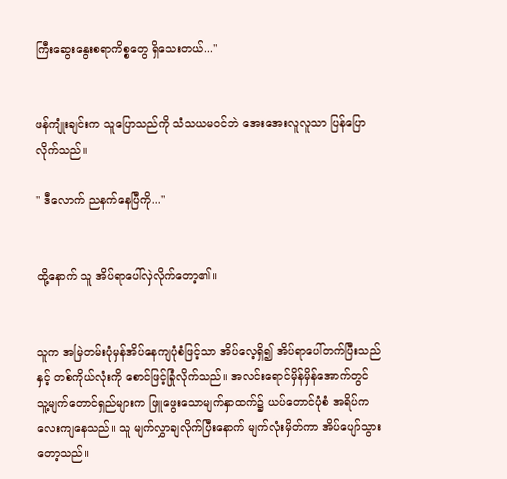ကြီးဆွေးနွေးစရာကိစ္စတွေ ရှိသေးတယ်..."


ဖန်ကျုံးချင်းက သူပြောသည်ကို သံသယမဝင်ဘဲ အေးအေးလူလူသာ ပြန်ပြောလိုက်သည်။

" ဒီလောက် ညနက်နေပြီကို..."


ထို့နောက် သူ အိပ်ရာပေါ်လှဲလိုက်တော့၏။


သူက အမြဲတမ်းပုံမှန်အိပ်နေကျပုံစံဖြင့်သာ အိပ်လေ့ရှိ၍ အိပ်ရာပေါ်တက်ပြီးသည်နှင့် တစ်ကိုယ်လုံးကို စောင်ဖြင့်ခြုံလိုက်သည်။ အ‌လင်းရောင်မှိန်မှိန်အောက်တွင် သူ့မျက်တောင်ရှည်များက ဖြူဖွေးသောမျက်နှာထက်၌ ယပ်တောင်ပုံစံ အရိပ်ကလေးကျနေသည်။ သူ မျက်လွှာချလိုက်ပြီးနောက် မျက်လုံးမှိတ်ကာ အိပ်ပျော်သွားတော့သည်။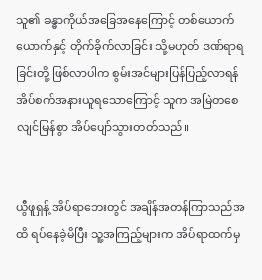သူ၏ ခန္ဓာကိုယ်အခြေအနေကြောင့် တစ်ယောက်ယောက်နှင့် တိုက်ခိုက်လာခြင်း သို့မဟုတ် ဒဏ်ရာရခြင်းတို့ ဖြစ်လာပါက စွမ်းအင်များပြန်ပြည့်လာရန် အိပ်စက်အနားယူရသောကြောင့် သူက အမြဲတစေ လျင်မြန်စွာ အိပ်ပျော်သွားတတ်သည်။


ယွီဖူရှန့် အိပ်ရာဘေးတွင် အချိန်အတန်ကြာသည်အထိ ရပ်နေခဲ့မိပြီး သူ့အကြည့်များက အိပ်ရာထက်မှ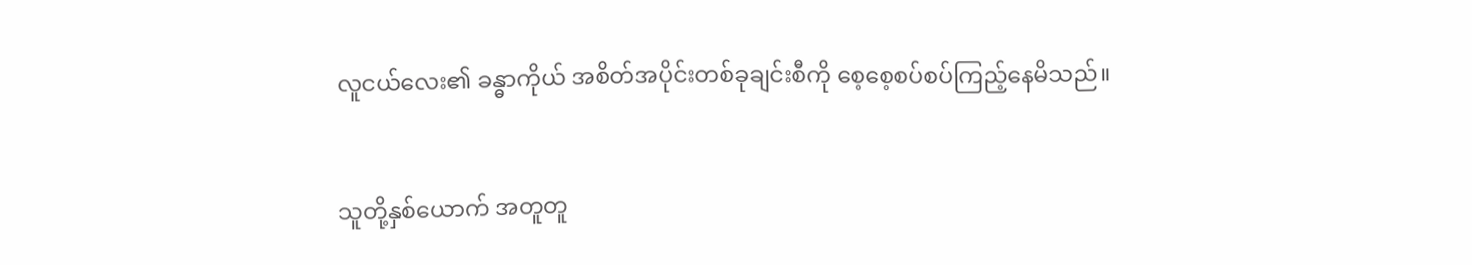လူငယ်လေး၏ ခန္ဓာကိုယ် အစိတ်အပိုင်းတစ်ခုချင်းစီကို စေ့စေ့စပ်စပ်ကြည့်နေမိသည်။


သူတို့နှစ်ယောက် အတူတူ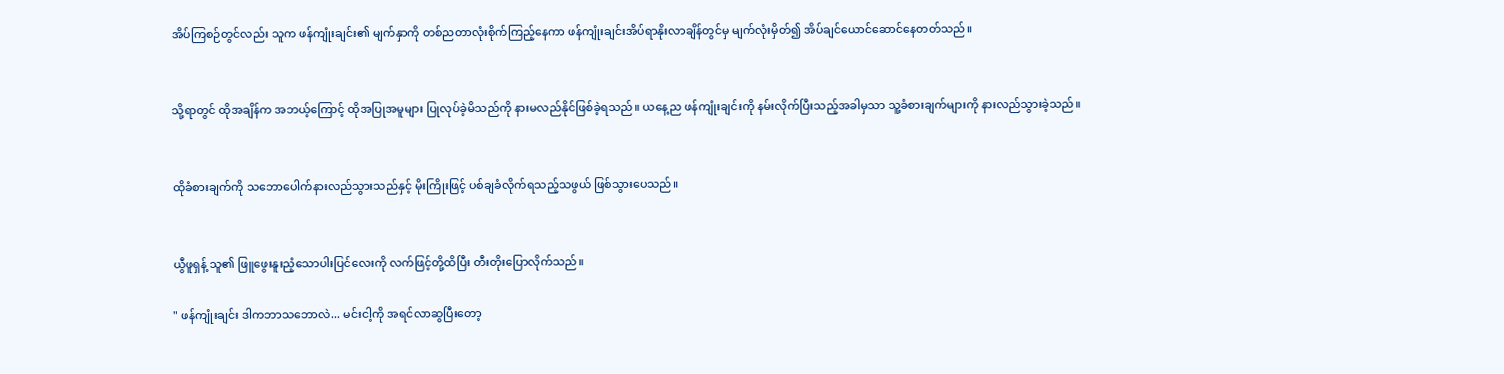အိပ်ကြစဉ်တွင်လည်း သူက ဖန်ကျုံးချင်း၏ မျက်နှာကို တစ်ညတာလုံးစိုက်ကြည့်နေကာ ဖန်ကျုံးချင်းအိပ်ရာနိုးလာချိန်တွင်မှ မျက်လုံးမှိတ်၍ အိပ်ချင်ယောင်ဆောင်နေတတ်သည်။


သို့ရာတွင် ထိုအချိန်က အဘယ့်ကြောင့် ထိုအပြုအမူများ ပြုလုပ်ခဲ့မိသည်ကို နားမလည်နိုင်ဖြစ်ခဲ့ရသည်။ ယနေ့ည ဖန်ကျုံးချင်းကို နမ်းလိုက်ပြီးသည့်အခါမှသာ သူ့ခံစားချက်များကို နားလည်သွားခဲ့သည်။


ထိုခံစားချက်ကို သဘောပေါက်နားလည်သွားသည်နှင့် မိုးကြိုးဖြင့် ပစ်ချခံလိုက်ရသည့်သဖွယ် ဖြစ်သွားပေသည်။


ယွီဖူရှန့် သူ၏ ဖြူဖွေးနူးညံ့သောပါးပြင်လေးကို လက်ဖြင့်တို့ထိပြီး တီးတိုးပြောလိုက်သည်။

" ဖန်ကျုံးချင်း ဒါကဘာသဘောလဲ... မင်းငါ့ကို အရင်လာဆွပြီးတော့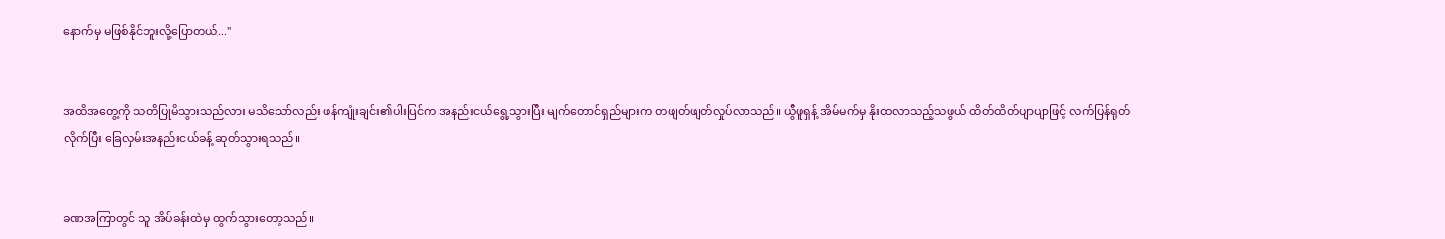နောက်မှ မဖြစ်နိုင်ဘူးလို့ပြောတယ်..."


အထိအတွေ့ကို သတိပြုမိသွားသည်လား မသိသော်လည်း ဖန်ကျုံးချင်း၏ပါးပြင်က အနည်းငယ်ရွေ့သွားပြီး မျက်တောင်ရှည်များက တဖျတ်ဖျတ်လှုပ်လာသည်။ ယွီဖူရှန့် အိမ်မက်မှ နိုးထလာသည့်သဖွယ် ထိတ်ထိတ်ပျာပျာဖြင့် လက်ပြန်ရုတ်လိုက်ပြီး ခြေလှမ်းအနည်းငယ်ခန့် ဆုတ်သွားရသည်။


ခဏအကြာတွင် သူ အိပ်ခန်းထဲမှ ထွက်သွားတော့သည်။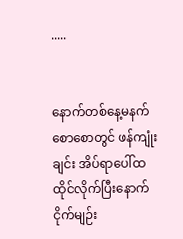.....


နောက်တစ်နေ့မနက်စောစောတွင် ဖန်ကျုံးချင်း အိပ်ရာပေါ်ထထိုင်လိုက်ပြီးနောက် ငိုက်မျဉ်း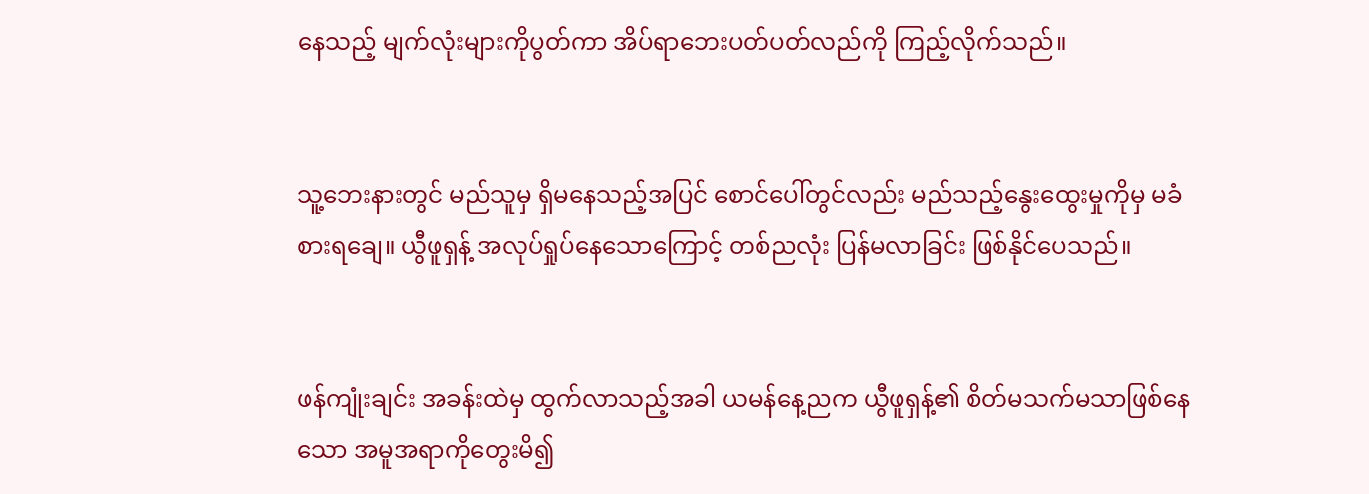နေသည့် မျက်လုံးများကိုပွတ်ကာ အိပ်ရာဘေးပတ်ပတ်လည်ကို ကြည့်လိုက်သည်။


သူ့ဘေးနားတွင် မည်သူမှ ရှိမနေသည့်အပြင် စောင်ပေါ်တွင်လည်း မည်သည့်နွေးထွေးမှုကိုမှ မခံစားရချေ။ ယွီဖူရှန့် အလုပ်ရှုပ်နေသောကြောင့် တစ်ညလုံး ပြန်မလာခြင်း ဖြစ်နိုင်ပေသည်။


ဖန်ကျုံးချင်း အခန်းထဲမှ ထွက်လာသည့်အခါ ယမန်နေ့ညက ယွီဖူရှန့်၏ စိတ်မသက်မသာဖြစ်နေသော အမူအရာကိုတွေးမိ၍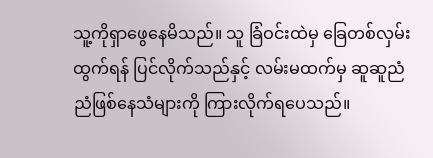သူ့ကိုရှာဖွေနေမိသည်။ သူ ခြံဝင်းထဲမှ ခြေတစ်လှမ်းထွက်ရန် ပြင်လိုက်သည်နှင့် လမ်းမထက်မှ ဆူဆူညံညံဖြစ်နေသံများကို ကြားလိုက်ရပေသည်။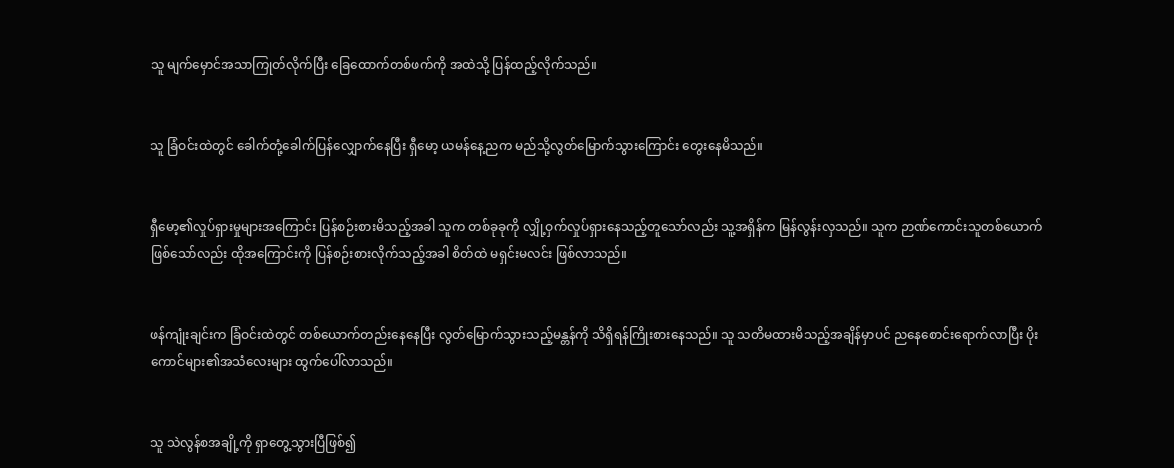သူ မျက်မှောင်အသာကြုတ်လိုက်ပြီး ခြေထောက်တစ်ဖက်ကို အထဲသို့ ပြန်ထည့်လိုက်သည်။


သူ ခြံဝင်းထဲတွင် ခေါက်တုံ့ခေါက်ပြန်လျှောက်နေပြီး ရှီမော့ ယမန်နေ့ညက မည်သို့လွတ်မြောက်သွားကြောင်း တွေးနေမိသည်။


ရှီမော့၏လှုပ်ရှားမှုများအကြောင်း ပြန်စဉ်းစားမိသည့်အခါ သူက တစ်ခုခုကို လျှို့ဝှက်လှုပ်ရှားနေသည့်တူသော်လည်း သူ့အရှိန်က မြန်လွန်းလှသည်။ သူက ဉာဏ်ကောင်းသူတစ်ယောက်ဖြစ်သော်လည်း ထိုအကြောင်းကို ပြန်စဉ်းစားလိုက်သည့်အခါ စိတ်ထဲ မရှင်းမလင်း ဖြစ်လာသည်။


ဖန်ကျုံးချင်းက ခြံဝင်းထဲတွင် တစ်ယောက်တည်းနေနေပြီး လွတ်မြောက်သွားသည့်မန္တန်ကို သိရှိရန်ကြိုးစားနေသည်။ သူ သတိမထားမိသည့်အချိန်မှာပင် ညနေစောင်းရောက်လာပြီး ပိုးကောင်များ၏အသံလေးများ ထွက်ပေါ်လာသည်။


သူ သဲလွန်စအချို့ကို ရှာတွေ့သွားပြီဖြစ်၍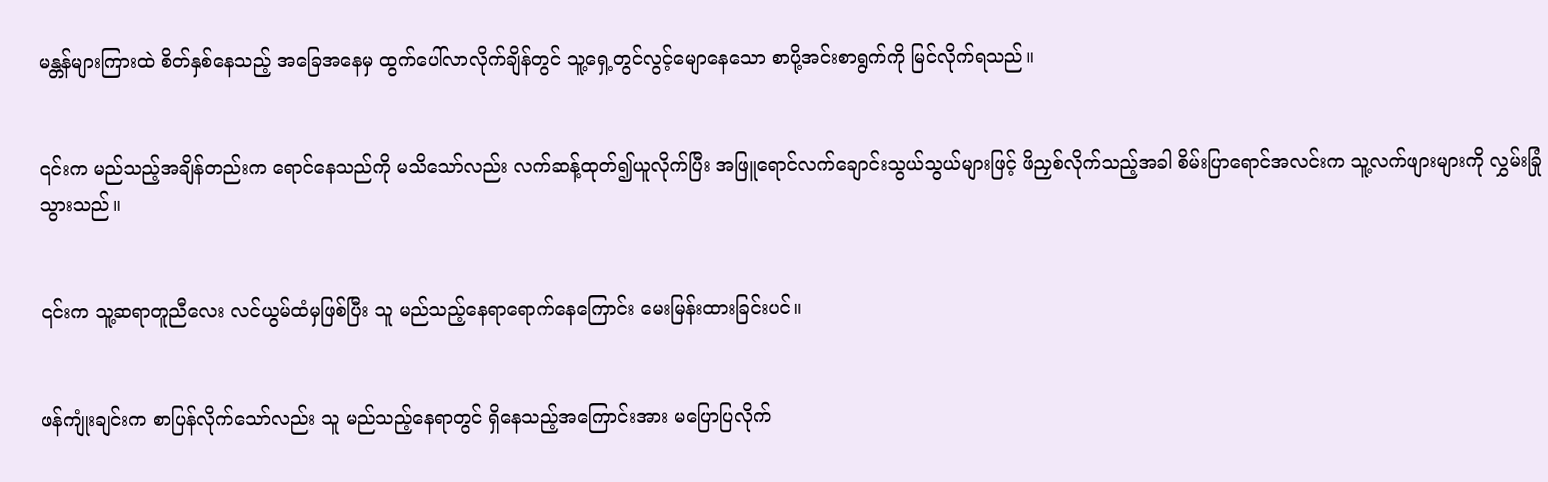မန္တန်များကြားထဲ စိတ်နှစ်နေသည့် အခြေအနေမှ ထွက်ပေါ်လာလိုက်ချိန်တွင် သူ့ရှေ့တွင်လွင့်မျောနေသော စာပို့အင်းစာရွက်ကို မြင်လိုက်ရသည်။


၎င်းက မည်သည့်အချိန်တည်းက ရောင်နေသည်ကို မသိသော်လည်း လက်ဆန့်ထုတ်၍ယူလိုက်ပြီး အဖြူရောင်လက်ချောင်းသွယ်သွယ်များဖြင့် ဖိညှစ်လိုက်သည့်အခါ စိမ်းပြာရောင်အလင်းက သူ့လက်ဖျားများကို လွှမ်းခြုံသွားသည်။


၎င်းက သူ့ဆရာတူညီလေး လင်ယွမ်ထံမှဖြစ်ပြီး သူ မည်သည့်နေရာရောက်နေကြောင်း မေးမြန်းထားခြင်းပင်။


ဖန်ကျုံးချင်းက စာပြန်လိုက်သော်လည်း သူ မည်သည့်နေရာတွင် ရှိနေသည့်အကြောင်းအား မပြောပြလိုက်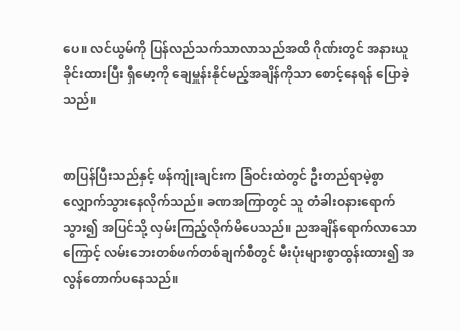ပေ။ လင်ယွမ်ကို ပြန်လည်သက်သာလာသည်အထိ ဂိုဏ်းတွင် အနားယူခိုင်းထားပြီး ရှီမော့ကို ချေမှူန်းနိုင်မည့်အချိန်ကိုသာ စောင့်နေရန် ပြောခဲ့သည်။


စာပြန်ပြီးသည်နှင့် ဖန်ကျုံးချင်းက ခြံဝင်းထဲတွင် ဦးတည်ရာမဲ့စွာ လျှောက်သွားနေလိုက်သည်။ ခဏအကြာတွင် သူ တံခါးဝနားရောက်သွား၍ အပြင်သို့ လှမ်းကြည့်လိုက်မိပေသည်။ ညအချိန်ရောက်လာသောကြောင့် လမ်းဘေးတစ်ဖက်တစ်ချက်စီတွင် မီးပုံးများစွာထွန်းထား၍ အလွန်တောက်ပနေသည်။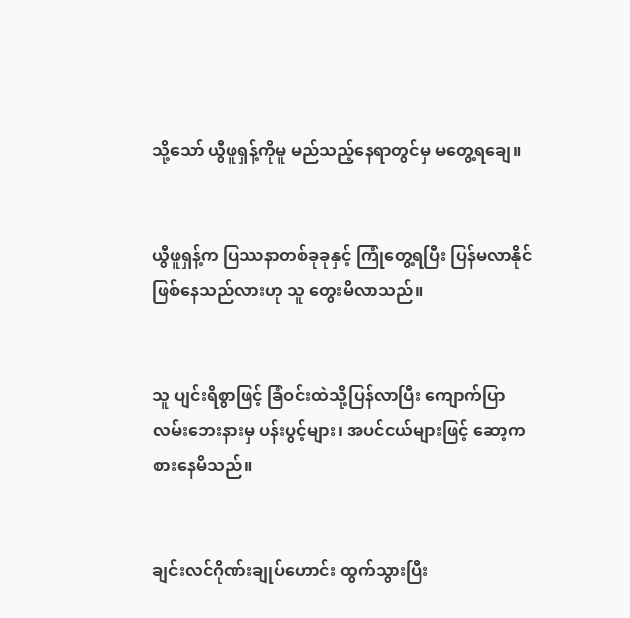သို့သော် ယွီဖူရှန့်ကိုမူ မည်သည့်နေရာတွင်မှ မတွေ့ရချေ။


ယွီဖူရှန့်က ပြဿနာတစ်ခုခုနှင့် ကြုံတွေ့ရပြီး ပြန်မလာနိုင်ဖြစ်နေသည်လားဟု သူ တွေးမိလာသည်။


သူ ပျင်းရိစွာဖြင့် ခြံဝင်းထဲသို့ပြန်လာပြီး ကျောက်ပြာလမ်းဘေးနားမှ ပန်းပွင့်များ၊ အပင်ငယ်များဖြင့် ဆော့ကစားနေမိသည်။


ချင်းလင်ဂိုဏ်းချုပ်ဟောင်း ထွက်သွားပြီး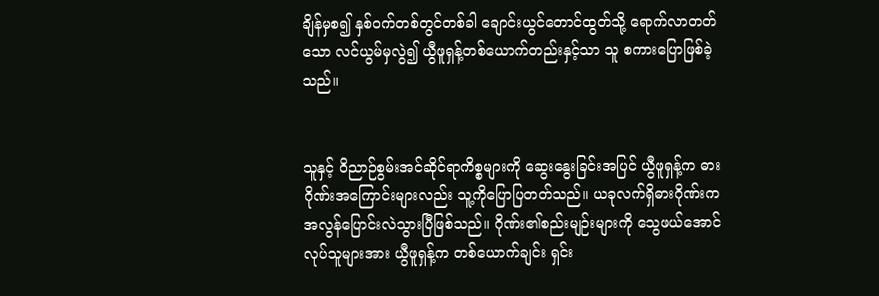ချိန်မှစ၍ နှစ်ဝက်တစ်တွင်တစ်ခါ ချောင်းယွင်တောင်ထွတ်သို့ ရောက်လာတတ်သော လင်ယွမ်မှလွဲ၍ ယွီဖူရှန့်တစ်ယောက်တည်းနှင့်သာ သူ စကားပြောဖြစ်ခဲ့သည်။


သူနှင့် ဝိညာဉ်စွမ်းအင်ဆိုင်ရာကိစ္စများကို ဆွေးနွေးခြင်းအပြင် ယွီဖူရှန့်က ဓားဂိုဏ်းအကြောင်းများလည်း သူ့ကိုပြောပြတတ်သည်။ ယခုလက်ရှိဓားဂိုဏ်းက အလွန်ပြောင်းလဲသွားပြီဖြစ်သည်။ ဂိုဏ်း၏စည်းမျဉ်းများကို သွေဖယ်အောင်လုပ်သူများအား ယွီဖူရှန့်က တစ်ယောက်ချင်း ရှင်း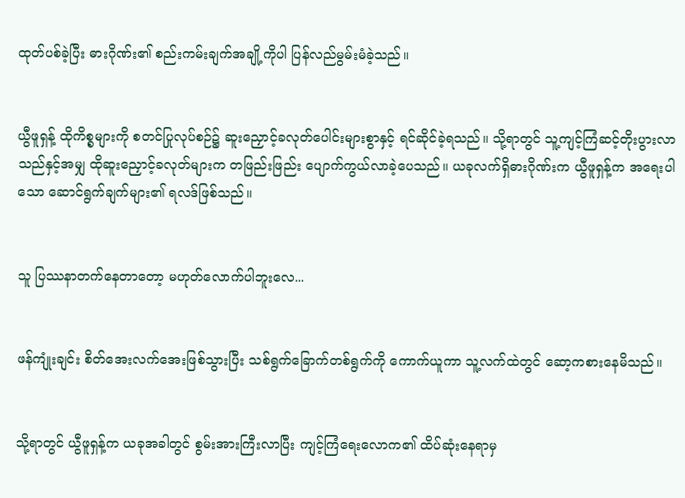ထုတ်ပစ်ခဲ့ပြီး ဓားဂိုဏ်း၏ စည်းကမ်းချက်အချို့ကိုပါ ပြန်လည်မွမ်းမံခဲ့သည်။


ယွီဖူရှန့် ထိုကိစ္စများကို စတင်ပြုလုပ်စဉ်၌ ဆူးညှောင့်ခလုတ်ပေါင်းများစွာနှင့် ရင်ဆိုင်ခဲ့ရသည်။ သို့ရာတွင် သူ့ကျင့်ကြံဆင့်တိုးပွားလာသည်နှင့်အမျှ ထိုဆူးညှောင့်ခလုတ်များက တဖြည်းဖြည်း ပျောက်ကွယ်လာခဲ့ပေသည်။ ယခုလက်ရှိဓားဂိုဏ်းက ယွီဖူရှန့်က အရေးပါသော ဆောင်ရွက်ချက်များ၏ ရလဒ်ဖြစ်သည်။


သူ ပြဿနာတက်နေတာတော့ မဟုတ်လောက်ပါဘူးလေ...


ဖန်ကျုံးချင်း စိတ်အေးလက်အေးဖြစ်သွားပြီး သစ်ရွက်ခြောက်တစ်ရွက်ကို ကောက်ယူကာ သူ့လက်ထဲတွင် ဆော့ကစားနေမိသည်။


သို့ရာတွင် ယွီဖူရှန့်က ယခုအခါတွင် စွမ်းအားကြီးလာပြီး ကျင့်ကြံရေးလောက၏ ထိပ်ဆုံးနေရာမှ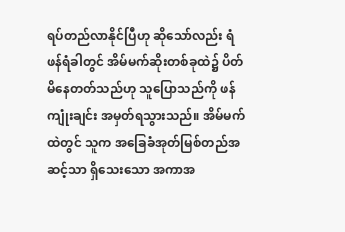ရပ်တည်လာနိုင်ပြီဟု ဆိုသော်လည်း ရံဖန်ရံခါတွင် အိမ်မက်ဆိုးတစ်ခုထဲ၌ ပိတ်မိနေတတ်သည်ဟု သူပြောသည်ကို ဖန်ကျုံးချင်း အမှတ်ရသွားသည်။ အိမ်မက်ထဲတွင် သူက အခြေခံအုတ်မြစ်တည်အဆင့်သာ ရှိသေးသော အကာအ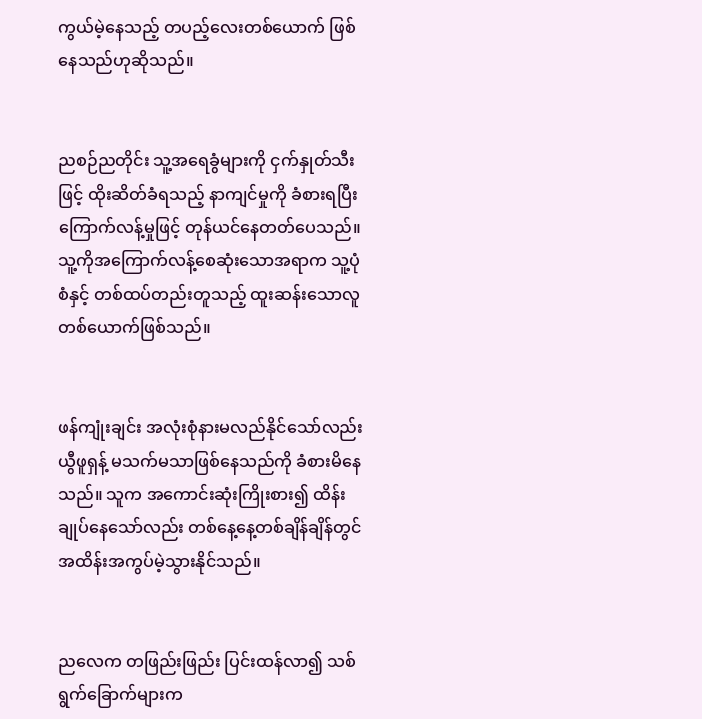ကွယ်မဲ့နေသည့် တပည့်လေးတစ်ယောက် ဖြစ်နေသည်ဟုဆိုသည်။


ညစဉ်ညတိုင်း သူ့အရေခွံများကို ငှက်နှုတ်သီးဖြင့် ထိုးဆိတ်ခံရသည့် နာကျင်မှုကို ခံစားရပြီး ကြောက်လန့်မှုဖြင့် တုန်ယင်နေတတ်ပေသည်။ သူ့ကိုအကြောက်လန့်စေဆုံးသောအရာက သူ့ပုံစံနှင့် တစ်ထပ်တည်းတူသည့် ထူးဆန်းသောလူတစ်ယောက်ဖြစ်သည်။


ဖန်ကျုံးချင်း အလုံးစုံနားမလည်နိုင်သော်လည်း ယွီဖူရှန့် မသက်မသာဖြစ်နေသည်ကို ခံစားမိနေသည်။ သူက အကောင်းဆုံးကြိုးစား၍ ထိန်းချုပ်နေသော်လည်း တစ်နေ့နေ့တစ်ချိန်ချိန်တွင် အထိန်းအကွပ်မဲ့သွားနိုင်သည်။


ညလေက တဖြည်းဖြည်း ပြင်းထန်လာ၍ သစ်ရွက်ခြောက်များက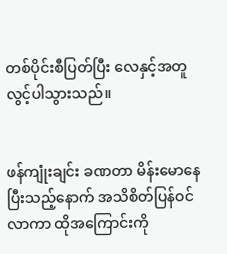တစ်ပိုင်းစီပြတ်ပြီး လေနှင့်အတူ လွင့်ပါသွားသည်။


ဖန်ကျုံးချင်း ခဏတာ မိန်းမောနေပြီးသည့်နောက် အသိစိတ်ပြန်ဝင်လာကာ ထိုအကြောင်းကို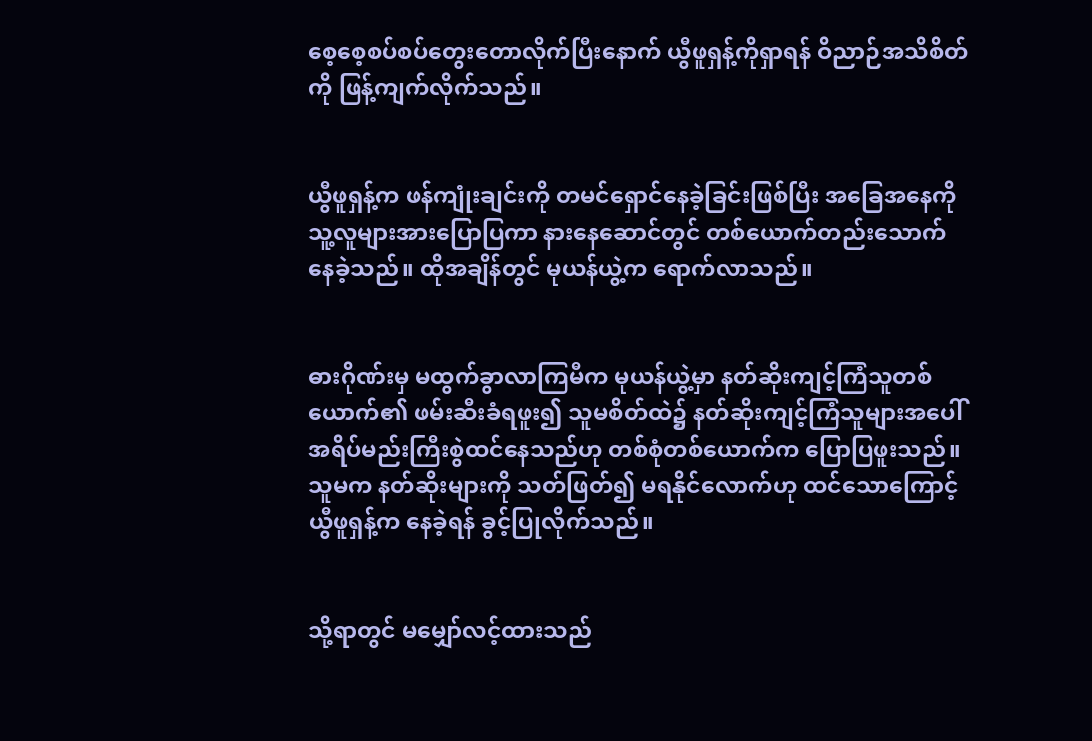စေ့စေ့စပ်စပ်တွေးတောလိုက်ပြီးနောက် ယွီဖူရှန့်ကိုရှာရန် ဝိညာဉ်အသိစိတ်ကို ဖြန့်ကျက်လိုက်သည်။


ယွီဖူရှန့်က ဖန်ကျုံးချင်းကို တမင်ရှောင်နေခဲ့ခြင်းဖြစ်ပြီး အခြေအနေကို သူ့လူများအားပြောပြကာ နားနေဆောင်တွင် တစ်ယောက်တည်းသောက်နေခဲ့သည်။ ထိုအချိန်တွင် မုယန်ယွဲ့က ရောက်လာသည်။


ဓားဂိုဏ်းမှ မထွက်ခွာလာကြမီက မုယန်ယွဲ့မှာ နတ်ဆိုးကျင့်ကြံသူတစ်ယောက်၏ ဖမ်းဆီးခံရဖူး၍ သူမစိတ်ထဲ၌ နတ်ဆိုးကျင့်ကြံသူများအပေါ် အရိပ်မည်းကြီးစွဲထင်နေသည်ဟု တစ်စုံတစ်ယောက်က ပြောပြဖူးသည်။ သူမက နတ်ဆိုးများကို သတ်ဖြတ်၍ မရနိုင်လောက်ဟု ထင်သောကြောင့် ယွီဖူရှန့်က နေခဲ့ရန် ခွင့်ပြုလိုက်သည်။


သို့ရာတွင် မမျှော်လင့်ထားသည်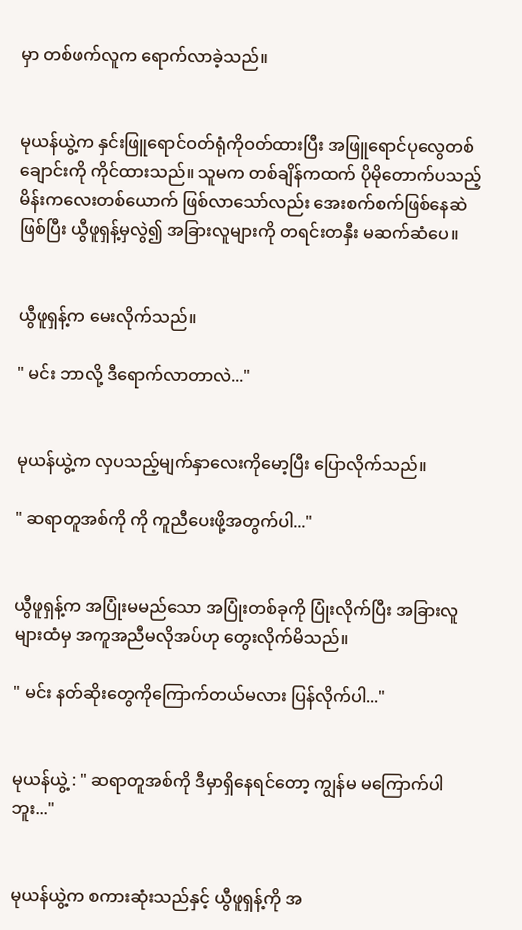မှာ တစ်ဖက်လူက ရောက်လာခဲ့သည်။


မုယန်ယွဲ့က နှင်းဖြူရောင်ဝတ်ရုံကိုဝတ်ထားပြီး အဖြူရောင်ပုလွေတစ်ချောင်းကို ကိုင်ထားသည်။ သူမက တစ်ချိန်ကထက် ပိုမိုတောက်ပသည့် မိန်းကလေးတစ်ယောက် ဖြစ်လာသော်လည်း အေးစက်စက်ဖြစ်နေဆဲဖြစ်ပြီး ယွီဖူရှန့်မှလွဲ၍ အခြားလူများကို တရင်းတနှီး မဆက်ဆံပေ။


ယွီဖူရှန့်က မေးလိုက်သည်။

" မင်း ဘာလို့ ဒီရောက်လာတာလဲ..."


မုယန်ယွဲ့က လှပသည့်မျက်နှာလေးကိုမော့ပြီး ပြောလိုက်သည်။

" ဆရာတူအစ်ကို ကို ကူညီပေးဖို့အတွက်ပါ..."


ယွီဖူရှန့်က အပြုံးမမည်သော အပြုံးတစ်ခုကို ပြုံးလိုက်ပြီး အခြားလူများထံမှ အကူအညီမလိုအပ်ဟု တွေးလိုက်မိသည်။

" မင်း နတ်ဆိုးတွေကိုကြောက်တယ်မလား ပြန်လိုက်ပါ..."


မုယန်ယွဲ့ : " ဆရာတူအစ်ကို ဒီမှာရှိနေရင်တော့ ကျွန်မ မကြောက်ပါဘူး..."


မုယန်ယွဲ့က စကားဆုံးသည်နှင့် ယွီဖူရှန့်ကို အ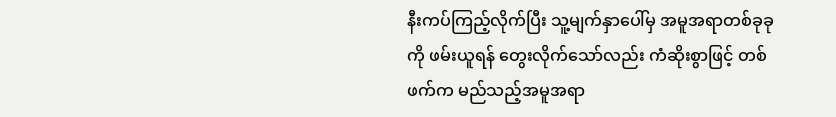နီးကပ်ကြည့်လိုက်ပြီး သူ့မျက်နှာပေါ်မှ အမူအရာတစ်ခုခုကို ဖမ်းယူရန် တွေးလိုက်သော်လည်း ကံဆိုးစွာဖြင့် တစ်ဖက်က မည်သည့်အမူအရာ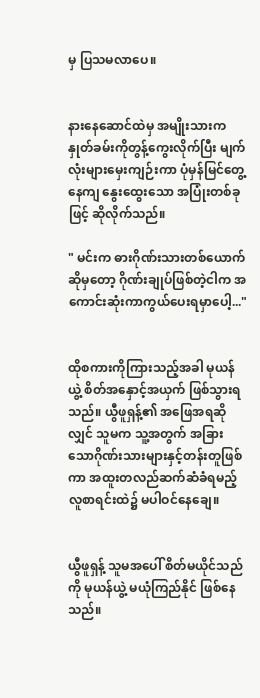မှ ပြသမလာပေ။


နားနေဆောင်ထဲမှ အမျိုးသားက နှုတ်ခမ်းကိုတွန့်ကွေးလိုက်ပြီး မျက်လုံးများမှေးကျဉ်းကာ ပုံမှန်မြင်တွေ့နေကျ နွေးထွေးသော အပြုံးတစ်ခုဖြင့် ဆိုလိုက်သည်။

" မင်းက ဓားဂိုဏ်းသားတစ်ယောက်ဆိုမှတော့ ဂိုဏ်းချုပ်ဖြစ်တဲ့ငါက အကောင်းဆုံးကာကွယ်ပေးရမှာပေါ့..."


ထိုစကားကိုကြားသည့်အခါ မုယန်ယွဲ့ စိတ်အနှောင့်အယှက် ဖြစ်သွားရသည်။ ယွီဖူရှန့်၏ အဖြေအရဆိုလျှင် သူမက သူ့အတွက် အခြားသောဂိုဏ်းသားများနှင့်တန်းတူဖြစ်ကာ အထူးတလည်ဆက်ဆံခံရမည့် လူစာရင်းထဲ၌ မပါဝင်နေချေ။


ယွီဖူရှန့် သူမအပေါ် စိတ်မယိုင်သည်ကို မုယန်ယွဲ့ မယုံကြည်နိုင် ဖြစ်နေသည်။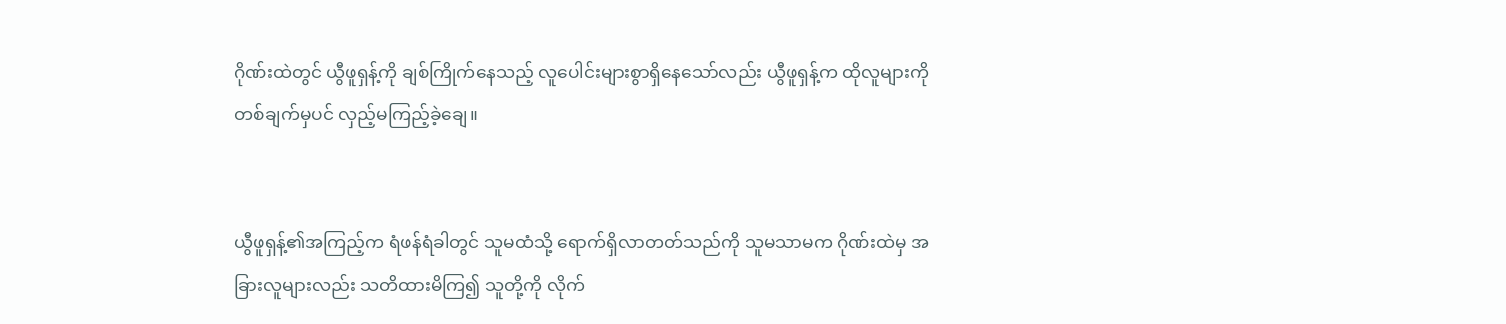ဂိုဏ်းထဲတွင် ယွီဖူရှန့်ကို ချစ်ကြိုက်နေသည့် လူပေါင်းများစွာရှိနေသော်လည်း ယွီဖူရှန့်က ထိုလူများကို တစ်ချက်မှပင် လှည့်မကြည့်ခဲ့ချေ။


ယွီဖူရှန့်၏အကြည့်က ရံဖန်ရံခါတွင် သူမထံသို့ ရောက်ရှိလာတတ်သည်ကို သူမသာမက ဂိုဏ်းထဲမှ အခြားလူများလည်း သတိထားမိကြ၍ သူတို့ကို လိုက်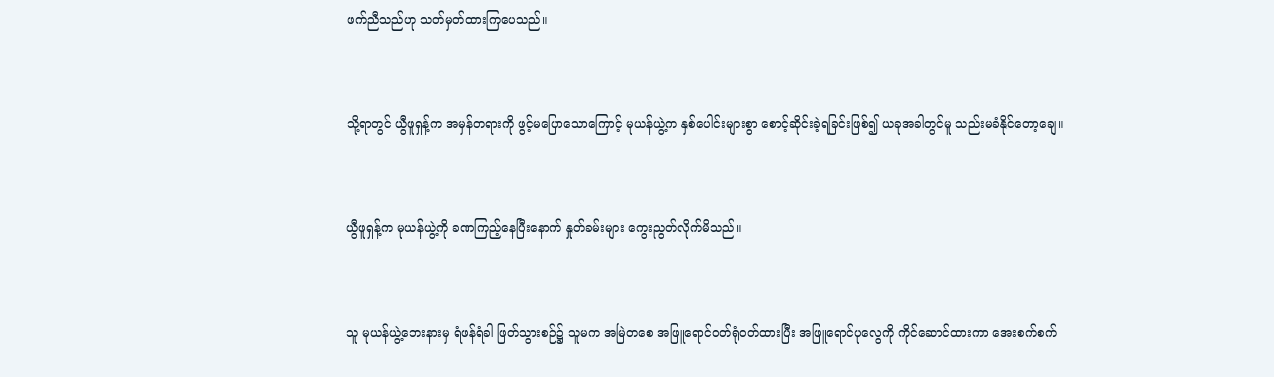ဖက်ညီသည်ဟု သတ်မှတ်ထားကြပေသည်။


သို့ရာတွင် ယွီဖူရှန့်က အမှန်တရားကို ဖွင့်မပြောသောကြောင့် မုယန်ယွဲ့က နှစ်ပေါင်းများစွာ စောင့်ဆိုင်းခဲ့ရခြင်းဖြစ်၍ ယခုအခါတွင်မူ သည်းမခံနိုင်တော့ချေ။


ယွီဖူရှန့်က မုယန်ယွဲ့ကို ခဏကြည့်နေပြီးနောက် နှုတ်ခမ်းများ ကွေးညွတ်လိုက်မိသည်။


သူ မုယန်ယွဲ့ဘေးနားမှ ရံဖန်ရံခါ ဖြတ်သွားစဉ်၌ သူမက အမြဲတစေ အဖြူရောင်ဝတ်ရုံဝတ်ထားပြီး အဖြူရောင်ပုလွေကို ကိုင်ဆောင်ထားကာ အေးစက်စက်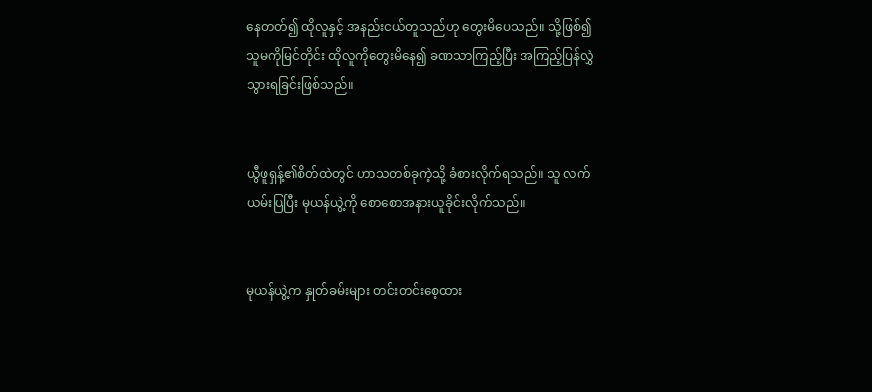နေတတ်၍ ထိုလူနှင့် အနည်းငယ်တူသည်ဟု တွေးမိပေသည်။ သို့ဖြစ်၍ သူမကိုမြင်တိုင်း ထိုလူကိုတွေးမိနေ၍ ခဏသာကြည့်ပြီး အကြည့်ပြန်လွှဲသွားရခြင်းဖြစ်သည်။


ယွီဖူရှန့်၏စိတ်ထဲတွင် ဟာသတစ်ခုကဲ့သို့ ခံစားလိုက်ရသည်။ သူ လက်ယမ်းပြပြီး မုယန်ယွဲ့ကို စောစောအနားယူခိုင်းလိုက်သည်။


မုယန်ယွဲ့က နှုတ်ခမ်းများ တင်းတင်းစေ့ထား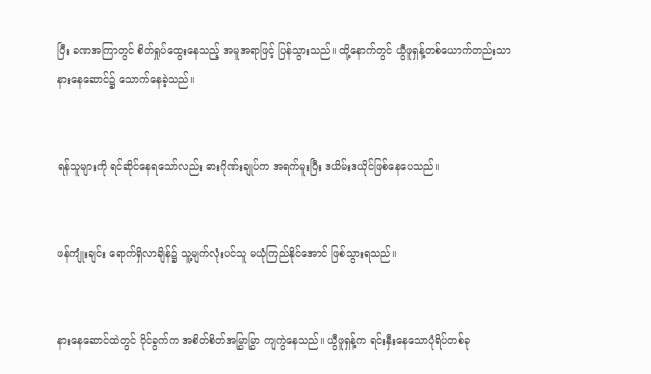ပြီး ခဏအကြာတွင် စိတ်ရှုပ်ထွေးနေသည့် အမူအရာဖြင့် ပြန်သွားသည်။ ထို့နောက်တွင် ယွီဖူရှန့်တစ်ယောက်တည်းသာ နားနေဆောင်၌ သောက်နေခဲ့သည်။


ရန်သူများကို ရင်ဆိုင်နေရသော်လည်း ဓားဂိုဏ်းချုပ်က အရက်မူးပြီး ဒယိမ်းဒယိုင်ဖြစ်နေပေသည်။


ဖန်ကျုံးချင်း ရောက်ရှိလာချိန်၌ သူ့မျက်လုံးပင်သူ မယုံကြည်နိုင်အောင် ဖြစ်သွားရသည်။


နားနေဆောင်ထဲတွင် ဝိုင်ခွက်က အစိတ်စိတ်အမြွှာမြွှာ ကျကွဲနေသည်။ ယွီဖူရှန့်က ရင်းနှီးနေသောပုံရိပ်တစ်ခု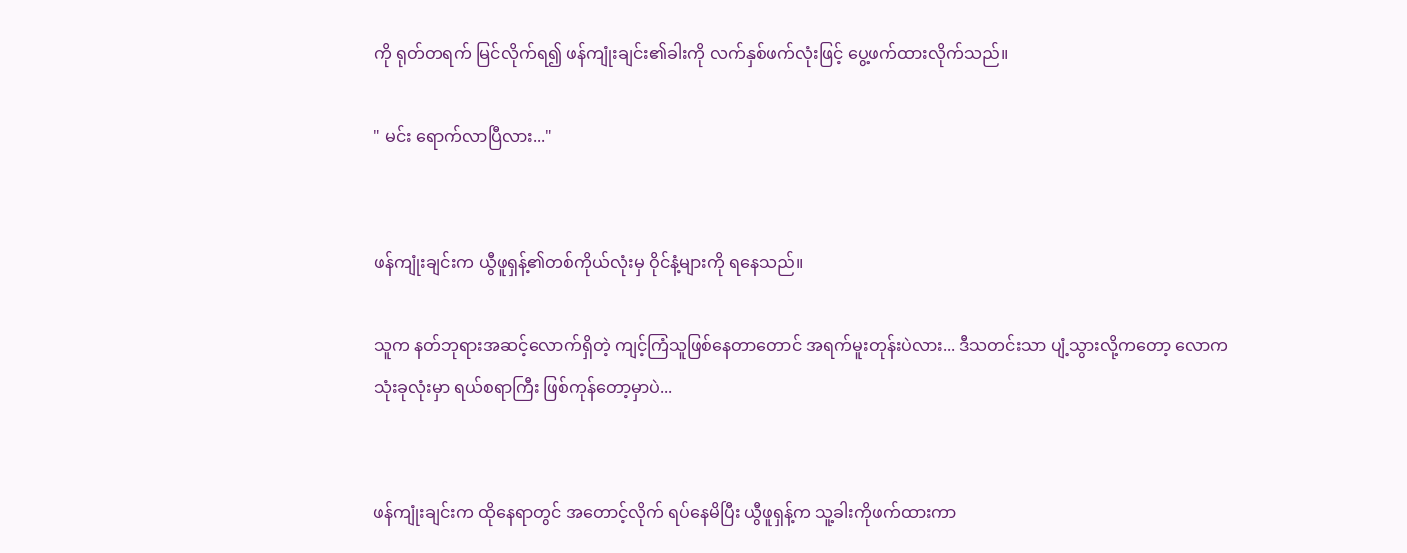ကို ရုတ်တရက် မြင်လိုက်ရ၍ ဖန်ကျုံးချင်း၏ခါးကို လက်နှစ်ဖက်လုံးဖြင့် ပွေ့ဖက်ထားလိုက်သည်။

" မင်း ရောက်လာပြီလား..."


ဖန်ကျုံးချင်းက ယွီဖူရှန့်၏တစ်ကိုယ်လုံးမှ ဝိုင်နံ့များကို ရနေသည်။

သူက နတ်ဘုရားအဆင့်လောက်ရှိတဲ့ ကျင့်ကြံသူဖြစ်နေတာတောင် အရက်မူးတုန်းပဲလား... ဒီသတင်းသာ ပျံ့သွားလို့ကတော့ လောကသုံးခုလုံးမှာ ရယ်စရာကြီး ဖြစ်ကုန်တော့မှာပဲ...


ဖန်ကျုံးချင်းက ထိုနေရာတွင် အတောင့်လိုက် ရပ်နေမိပြီး ယွီဖူရှန့်က သူ့ခါးကိုဖက်ထားကာ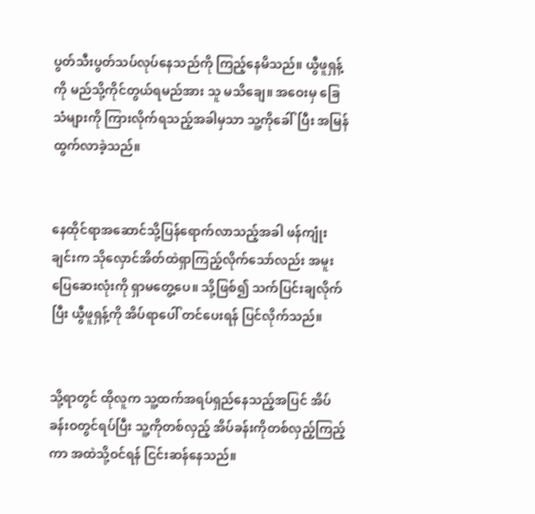ပွတ်သီးပွတ်သပ်လုပ်နေသည်ကို ကြည့်နေမိသည်။ ယွီဖူရှန့်ကို မည်သို့ကိုင်တွယ်ရမည်အား သူ မသိချေ။ အဝေးမှ ခြေသံများကို ကြားလိုက်ရသည့်အခါမှသာ သူ့ကိုခေါ်ပြီး အမြန်ထွက်လာခဲ့သည်။


နေထိုင်ရာအဆောင်သို့ပြန်ရောက်လာသည့်အခါ ဖန်ကျုံးချင်းက သိုလှောင်အိတ်ထဲရှာကြည့်လိုက်သော်လည်း အမူးပြေဆေးလုံးကို ရှာမတွေ့ပေ။ သို့ဖြစ်၍ သက်ပြင်းချလိုက်ပြီး ယွီဖူရှန့်ကို အိပ်ရာပေါ် တင်ပေးရန် ပြင်လိုက်သည်။


သို့ရာတွင် ထိုလူက သူ့ထက်အရပ်ရှည်နေသည့်အပြင် အိပ်ခန်းဝတွင်ရပ်ပြီး သူ့ကိုတစ်လှည့် အိပ်ခန်းကိုတစ်လှည့်ကြည့်ကာ အထဲသို့ဝင်ရန် ငြင်းဆန်နေသည်။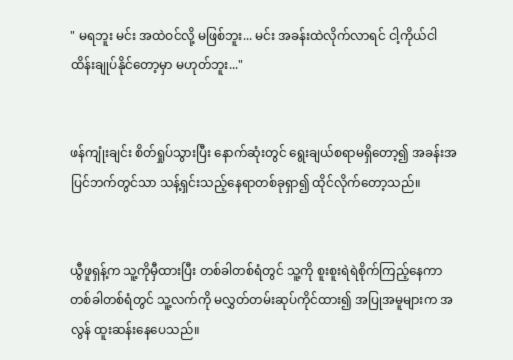" မရဘူး မင်း အထဲဝင်လို့ မဖြစ်ဘူး... မင်း အခန်းထဲလိုက်လာရင် ငါ့ကိုယ်ငါ ထိန်းချုပ်နိုင်တော့မှာ မဟုတ်ဘူး..."


ဖန်ကျုံးချင်း စိတ်ရှုပ်သွားပြီး နောက်ဆုံးတွင် ရွေးချယ်စရာမရှိတော့၍ အခန်းအပြင်ဘက်တွင်သာ သန့်ရှင်းသည့်နေရာတစ်ခုရှာ၍ ထိုင်လိုက်တော့သည်။


ယွီဖူရှန့်က သူ့ကိုမှီထားပြီး တစ်ခါတစ်ရံတွင် သူ့ကို စူးစူးရဲရဲစိုက်ကြည့်နေကာ တစ်ခါတစ်ရံတွင် သူ့လက်ကို မလွှတ်တမ်းဆုပ်ကိုင်ထား၍ အပြုအမူများက အလွန် ထူးဆန်းနေပေသည်။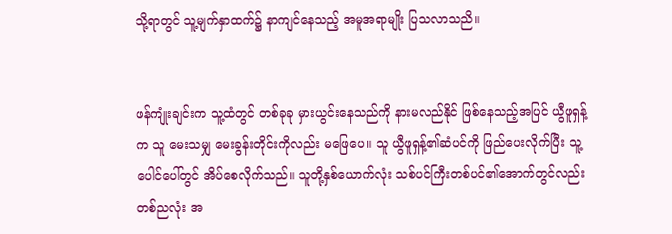သို့ရာတွင် သူ့မျက်နှာထက်၌ နာကျင်နေသည့် အမူအရာမျိုး ပြသလာသညိ။


ဖန်ကျုံးချင်းက သူ့ထံတွင် တစ်ခုခု မှားယွင်းနေသည်ကို နားမလည်နိုင် ဖြစ်နေသည့်အပြင် ယွီဖူရှန့်က သူ မေးသမျှ မေးခွန်းတိုင်းကိုလည်း မဖြေပေ။ သူ ယွီဖူရှန့်၏ဆံပင်ကို ဖြည်ပေးလိုက်ပြီး သူ့ပေါင်ပေါ်တွင် အိပ်စေလိုက်သည်။ သူတို့နှစ်ယောက်လုံး သစ်ပင်ကြီးတစ်ပင်၏အောက်တွင်လည်း တစ်ညလုံး အ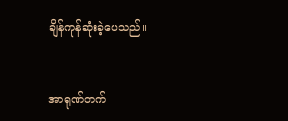ချိန်ကုန်ဆုံးခဲ့ပေသည်။


အာရုဏ်တက်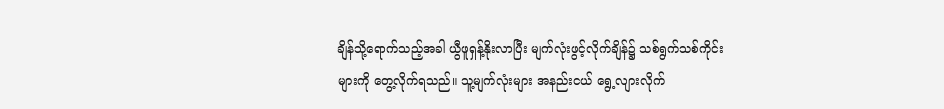ချိန်သို့ရောက်သည့်အခါ ယွီဖူရှန့်နိုးလာပြီး မျက်လုံးဖွင့်လိုက်ချိန်၌ သစ်ရွက်သစ်ကိုင်းများကို တွေ့လိုက်ရသည်။ သူ့မျက်လုံးများ အနည်းငယ် ရွေ့လျားလိုက်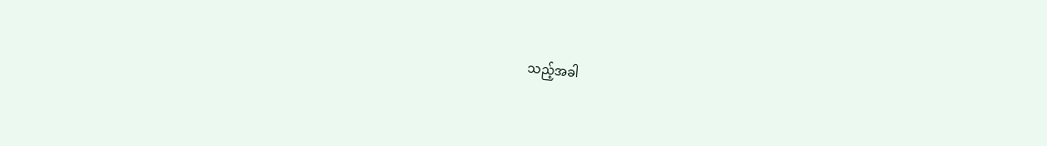သည့်အခါ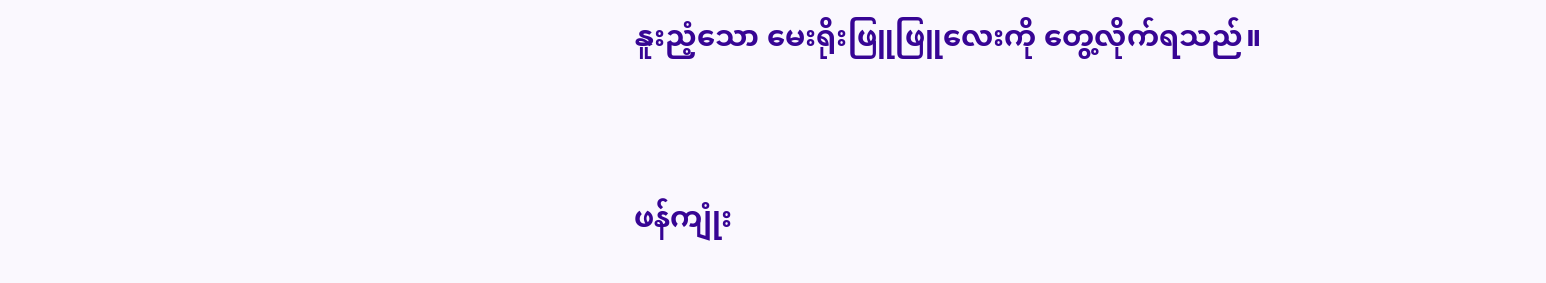နူးညံ့သော‌ မေးရိုးဖြူဖြူလေးကို တွေ့လိုက်ရသည်။


ဖန်ကျုံး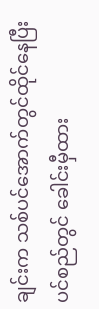ချင်းက သစ်ပင်အောက်တွင်ထိုင်နေပြီး ပင်စည်တွင် ခေါင်းမှီထား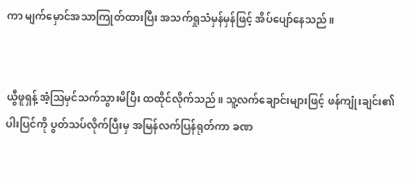ကာ မျက်မှောင်အသာကြုတ်ထားပြီး အသက်ရှုသံမှန်မှန်ဖြင့် အိပ်ပျော်နေသည်။


ယွီဖူရှန့် အံ့ဩမှင်သက်သွားမိပြီး ထထိုင်လိုက်သည်။ သူ့လက်ချောင်းများဖြင့် ဖန်ကျုံးချင်း၏ပါးပြင်ကို ပွတ်သပ်လိုက်ပြီးမှ အမြန်လက်ပြန်ရုတ်ကာ ခဏ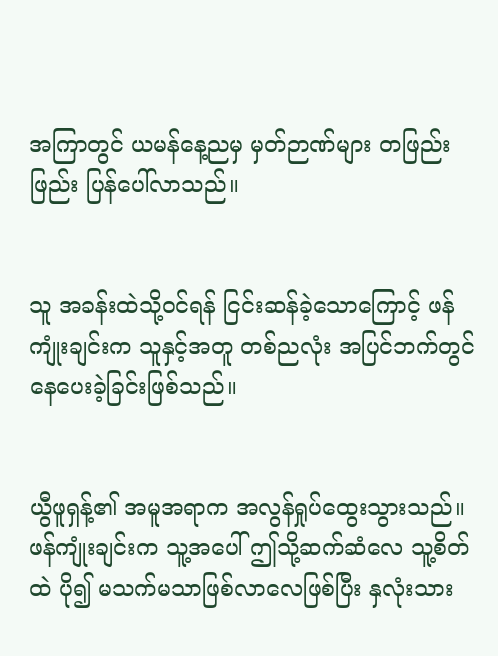အကြာတွင် ယမန်နေ့ညမှ မှတ်ဉာဏ်များ တဖြည်းဖြည်း ပြန်ပေါ်လာသည်။


သူ အခန်းထဲသို့ဝင်ရန် ငြင်းဆန်ခဲ့သောကြောင့် ဖန်ကျုံးချင်းက သူနှင့်အတူ တစ်ညလုံး အပြင်ဘက်တွင် နေပေးခဲ့ခြင်းဖြစ်သည်။


ယွီဖူရှန့်၏ အမူအရာက အလွန်ရှုပ်ထွေးသွားသည်။ ဖန်ကျုံးချင်းက သူ့အပေါ် ဤသို့ဆက်ဆံလေ သူ့စိတ်ထဲ ပို၍ မသက်မသာဖြစ်လာလေဖြစ်ပြီး နှလုံးသား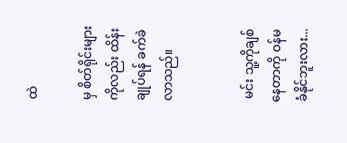ထဲ

မှ စိတ်ရိုင်းများကိုလည်း ထိန်းချုပ်ရန် ခက်ခဲလာသည်။


 မင်း သူ့ကိုချစ်နေတာကို ဝန်မခံနိုင်ဘူးလား...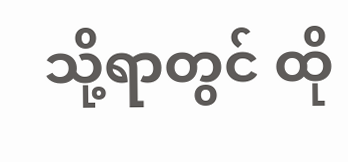သို့ရာတွင် ထို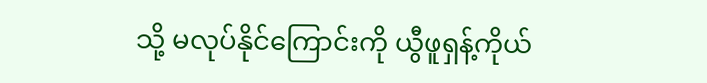သို့ မလုပ်နိုင်ကြောင်းကို ယွီဖူရှန့်ကိုယ်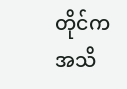တိုင်က အသိ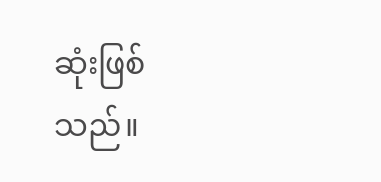ဆုံးဖြစ်သည်။